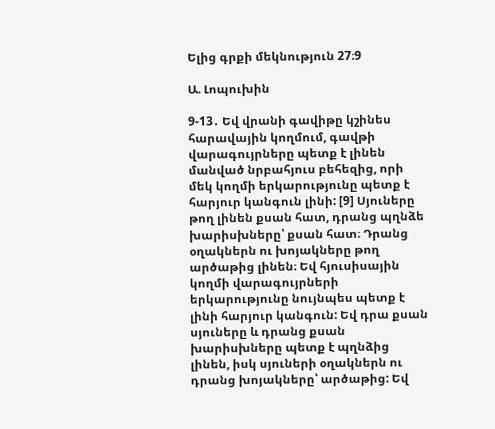Ելից գրքի մեկնություն 27։9

Ա. Լոպուխին

9-13․ Եվ վրանի գավիթը կշինես հարավային կողմում, գավթի վարագույրները պետք է լինեն մանված նրբահյուս բեհեզից, որի մեկ կողմի երկարությունը պետք է հարյուր կանգուն լինի: [9] Սյուները թող լինեն քսան հատ, դրանց պղնձե խարիսխները՝ քսան հատ։ Դրանց օղակներն ու խոյակները թող արծաթից լինեն։ Եվ հյուսիսային կողմի վարագույրների երկարությունը նույնպես պետք է լինի հարյուր կանգուն: Եվ դրա քսան սյուները և դրանց քսան խարիսխները պետք է պղնձից լինեն, իսկ սյուների օղակներն ու դրանց խոյակները՝ արծաթից: Եվ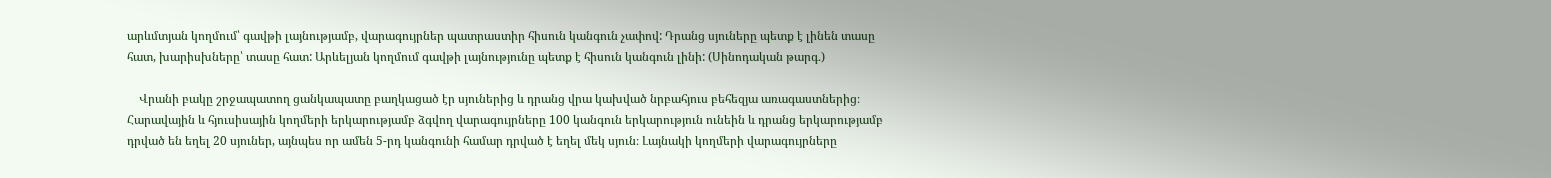արևմտյան կողմում՝ գավթի լայնությամբ, վարագույրներ պատրաստիր հիսուն կանգուն չափով: Դրանց սյուները պետք է լինեն տասը հատ, խարիսխները՝ տասը հատ: Արևելյան կողմում գավթի լայնությունը պետք է հիսուն կանգուն լինի: (Սինոդական թարգ․)

    Վրանի բակը շրջապատող ցանկապատը բաղկացած էր սյուներից և դրանց վրա կախված նրբահյուս բեհեզյա առագաստներից։ Հարավային և հյուսիսային կողմերի երկարությամբ ձգվող վարագույրները 100 կանգուն երկարություն ունեին և դրանց երկարությամբ դրված են եղել 20 սյուներ, այնպես որ ամեն 5-րդ կանգունի համար դրված է եղել մեկ սյուն։ Լայնակի կողմերի վարագույրները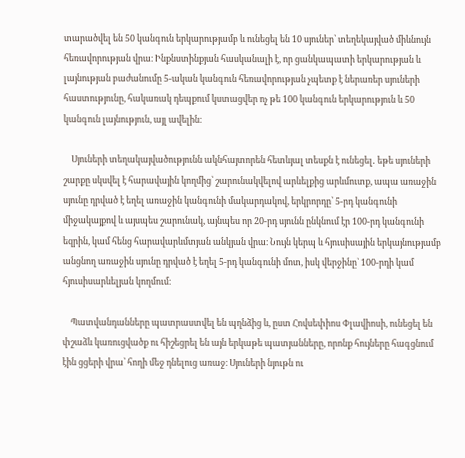տարածվել են 50 կանգուն երկարությամբ և ունեցել են 10 սյուներ՝ տեղեկայված միևնույն հեռավորության վրա։ Ինքնստինքյան հասկանալի է, որ ցանկապատի երկարության և լայնության բաժանումը 5-ական կանգուն հեռավորության չպետք է ներառեր սյուների հաստությունը, հակառակ դեպքում կստացվեր ոչ թե 100 կանգուն երկարություն և 50 կանգուն լայնություն, այլ ավելին։

    Սյուների տեղակայվածությունն ակնհայտորեն հետևյալ տեսքն է ունեցել․ եթե սյուների շարքը սկսվել է հարավային կողմից՝ շարունակվելով արևելքից արևմուտք, ապա առաջին սյունը դրված է եղել առաջին կանգունի մակարդակով, երկրորդը՝ 5-րդ կանգունի միջակայքով և այսպես շարունակ, այնպես որ 20-րդ սյունն ընկնում էր 100-րդ կանգունի եզրին, կամ հենց հարավարևմտյան անկյան վրա։ Նույն կերպ և հյուսիսային երկայնությամբ անցնող առաջին սյունը դրված է եղել 5-րդ կանգունի մոտ, իսկ վերջինը` 100-րդի կամ հյուսիսարևելյան կողմում։

    Պատվանդանները պատրաստվել են պղնձից և, ըստ Հովսեփիոս Փլավիոսի, ունեցել են փշաձև կառուցվածք ու հիշեցրել են այն երկաթե պատյանները, որոնք հույները հագցնում էին ցցերի վրա՝ հողի մեջ դնելուց առաջ։ Սյուների նյութն ու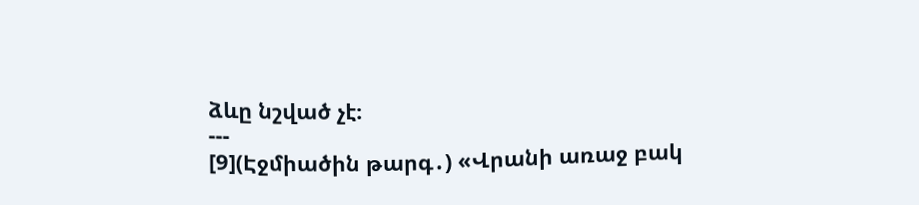ձևը նշված չէ։
---
[9](Էջմիածին թարգ․) «Վրանի առաջ բակ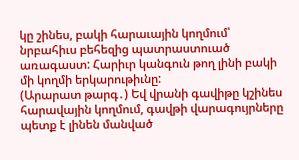կը շինես, բակի հարաւային կողմում՝ նրբահիւս բեհեզից պատրաստուած առագաստ: Հարիւր կանգուն թող լինի բակի մի կողմի երկարութիւնը:
(Արարատ թարգ․) Եվ վրանի գավիթը կշինես հարավային կողմում, գավթի վարագույրները պետք է լինեն մանված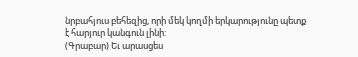նրբահյուս բեհեզից, որի մեկ կողմի երկարությունը պետք է հարյուր կանգուն լինի:
(Գրաբար) Եւ արասցես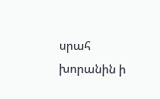սրահ խորանին ի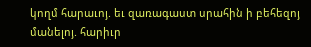կողմ հարաւոյ. եւ զառագաստ սրահին ի բեհեզոյ մանելոյ. հարիւր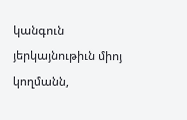կանգուն յերկայնութիւն միոյ կողմանն,